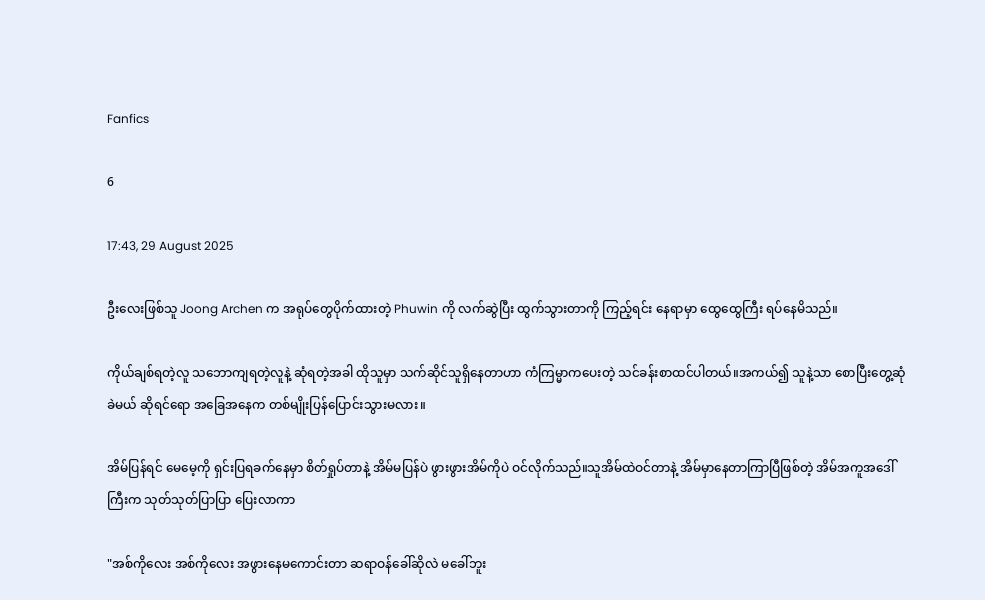Fanfics

6

17:43, 29 August 2025

ဦးလေးဖြစ်သူ Joong Archen က အရုပ်တွေပိုက်ထားတဲ့ Phuwin ကို လက်ဆွဲပြီး ထွက်သွားတာကို ကြည့်ရင်း နေရာမှာ ထွေထွေကြီး ရပ်နေမိသည်။

ကိုယ်ချစ်ရတဲ့လူ သဘောကျရတဲ့လူနဲ့ ဆုံရတဲ့အခါ ထိုသူမှာ သက်ဆိုင်သူရှိနေတာဟာ ကံကြမ္မာကပေးတဲ့ သင်ခန်းစာထင်ပါတယ်။အကယ်၍ သူနဲ့သာ စောပြီးတွေ့ဆုံခဲမယ် ဆိုရင်ရော အခြေအနေက တစ်မျိုးပြန်ပြောင်းသွားမလား။

အိမ်ပြန်ရင် မေမေ့ကို ရှင်းပြရခက်နေမှာ စိတ်ရှုပ်တာနဲ့ အိမ်မပြန်ပဲ ဖွားဖွားအိမ်ကိုပဲ ဝင်လိုက်သည်။သူအိမ်ထဲဝင်တာနဲ့ အိမ်မှာနေတာကြာပြီဖြစ်တဲ့ အိမ်အကူအဒေါ်ကြီးက သုတ်သုတ်ပြာပြာ ပြေးလာကာ

"အစ်ကိုလေး အစ်ကိုလေး အဖွားနေမကောင်းတာ ဆရာဝန်ခေါ်ဆိုလဲ မခေါ်ဘူး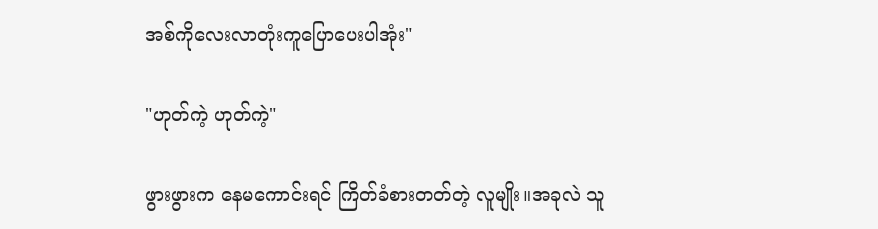အစ်ကိုလေးလာတုံးကူပြောပေးပါအုံး"

"ဟုတ်ကဲ့ ဟုတ်ကဲ့"

ဖွားဖွားက နေမကောင်းရင် ကြိတ်ခံစားတတ်တဲ့ လူမျိုး။အခုလဲ သူ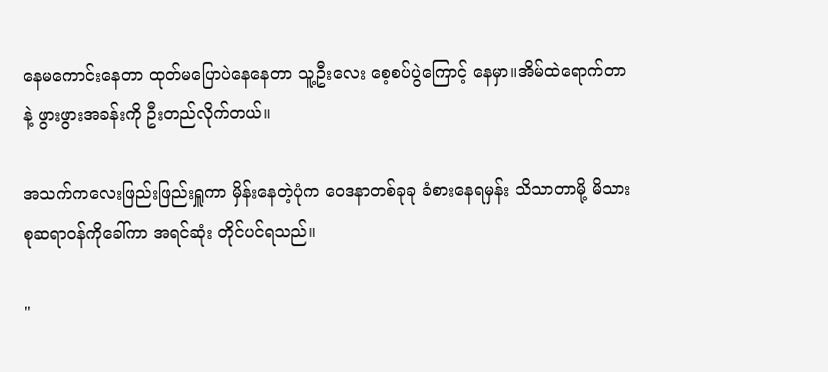နေမကောင်းနေတာ ထုတ်မပြောပဲနေနေတာ သူ့ဦးလေး စေ့‌စပ်ပွဲကြောင့် နေမှာ။အိမ်‌ထဲရောက်တာနဲ့ ဖွားဖွားအခန်းကို ဦးတည်လိုက်တယ်။

အသက်ကလေးဖြည်းဖြည်းရှူကာ မှိန်းနေတဲ့ပုံက ဝေဒနာတစ်ခုခု ခံစားနေရမှန်း သိသာတာမို့ မိသားစုဆရာဝန်ကိုခေါ်ကာ အရင်ဆုံး တိုင်ပင်ရသည်။

"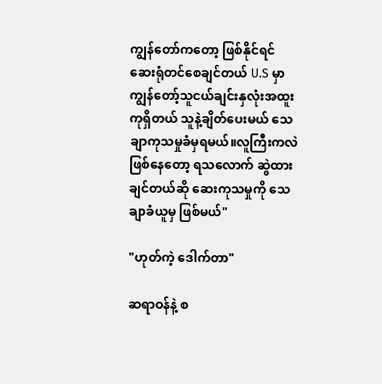ကျွန်တော်ကတော့ ဖြစ်နိုင်ရင် ဆေးရုံတင်စေချင်တယ် U.S မှာ ကျွန်တော့်သူငယ်ချင်းနှလုံးအထူးကုရှိတယ် သူနဲ့ချိတ်ပေးမယ် သေချာကုသမှုခံမှရမယ်။လူကြီးကလဲဖြစ်နေတော့ ရသလောက် ဆွဲထားချင်တယ်ဆို ဆေးကုသမှုကို သေချာခံယူမှ ဖြစ်မယ်"

"ဟုတ်ကဲ့ ဒေါက်တာ"

ဆရာဝန်နဲ့ စ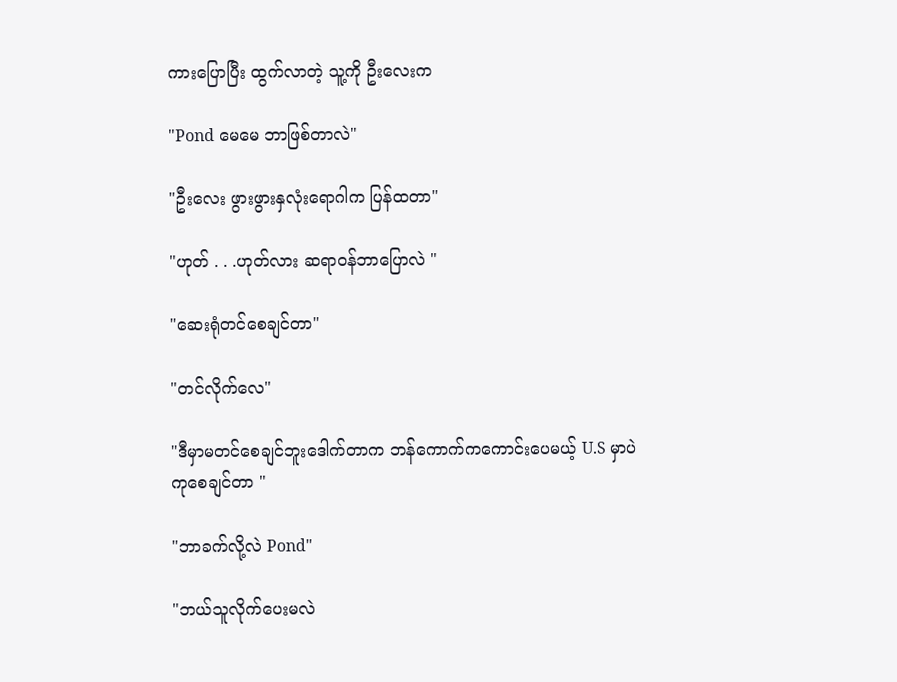ကားပြောပြီး ထွက်လာတဲ့ သူ့ကို ဦးလေးက

"Pond မေမေ ဘာဖြစ်တာလဲ"

"ဦးလေး ဖွားဖွားနှလုံးရောဂါက ပြန်ထတာ"

"ဟုတ် . . .ဟုတ်လား ဆရာဝန်ဘာပြောလဲ "

"ဆေးရုံတင်စေချင်တာ"

"တင်လိုက်လေ"

"ဒီမှာမတင်စေချင်ဘူးဒေါက်တာက ဘန်ကောက်ကကောင်းပေမယ့် U.S မှာပဲ ကုစေချင်တာ "

"ဘာခက်လို့လဲ Pond"

"ဘယ်သူလိုက်ပေးမလဲ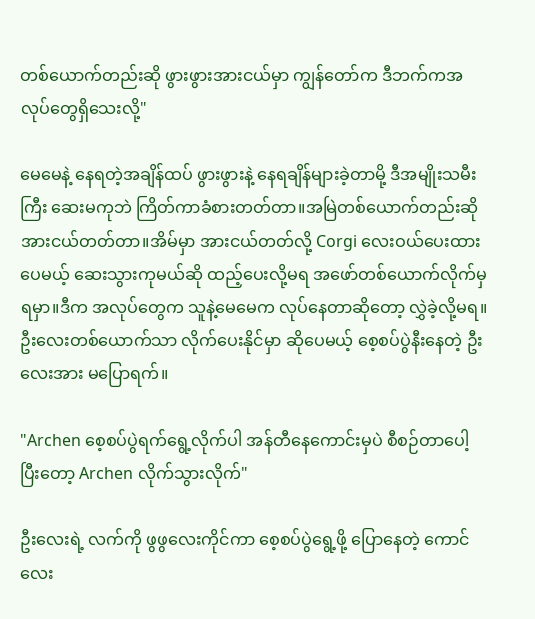တစ်ယောက်တည်းဆို ဖွားဖွားအားငယ်မှာ ကျွန်တော်က ဒီဘက်ကအလုပ်တွေရှိသေးလို့"

မေမေနဲ့ နေရတဲ့အချိန်ထပ် ဖွားဖွားနဲ့ နေရချိန်များခဲ့တာမို့ ဒီအမျိုးသမီးကြီး ဆေးမကုဘဲ ကြိတ်ကာခံစားတတ်တာ။အမြဲတစ်ယောက်တည်းဆို အားငယ်တတ်တာ။အိမ်မှာ အားငယ်တတ်လို့ Corgi လေးဝယ်ပေးထားပေမယ့် ဆေးသွားကုမယ်ဆို ထည့်ပေးလို့မရ အဖော်တစ်ယောက်လိုက်မှရမှာ။ဒီက အလုပ်တွေက သူနဲ့မေမေက လုပ်နေတာဆိုတော့ လွှဲခဲ့လို့မရ။ဦးလေးတစ်ယောက်သာ လိုက်ပေးနိုင်မှာ ဆိုပေမယ့် စေ့စပ်ပွဲနီးနေတဲ့ ဦးလေးအား မပြောရက်။

"Archen စေ့စပ်ပွဲရက်ရွေ့လိုက်ပါ အန်တီနေကောင်းမှပဲ စီစဉ်တာပေါ့ ပြီးတော့ Archen လိုက်သွားလိုက်"

ဦးလေးရဲ့ လက်ကို ဖွဖွလေးကိုင်ကာ စေ့စပ်ပွဲ‌ရွေ့ဖို့ ပြောနေတဲ့ ကောင်လေး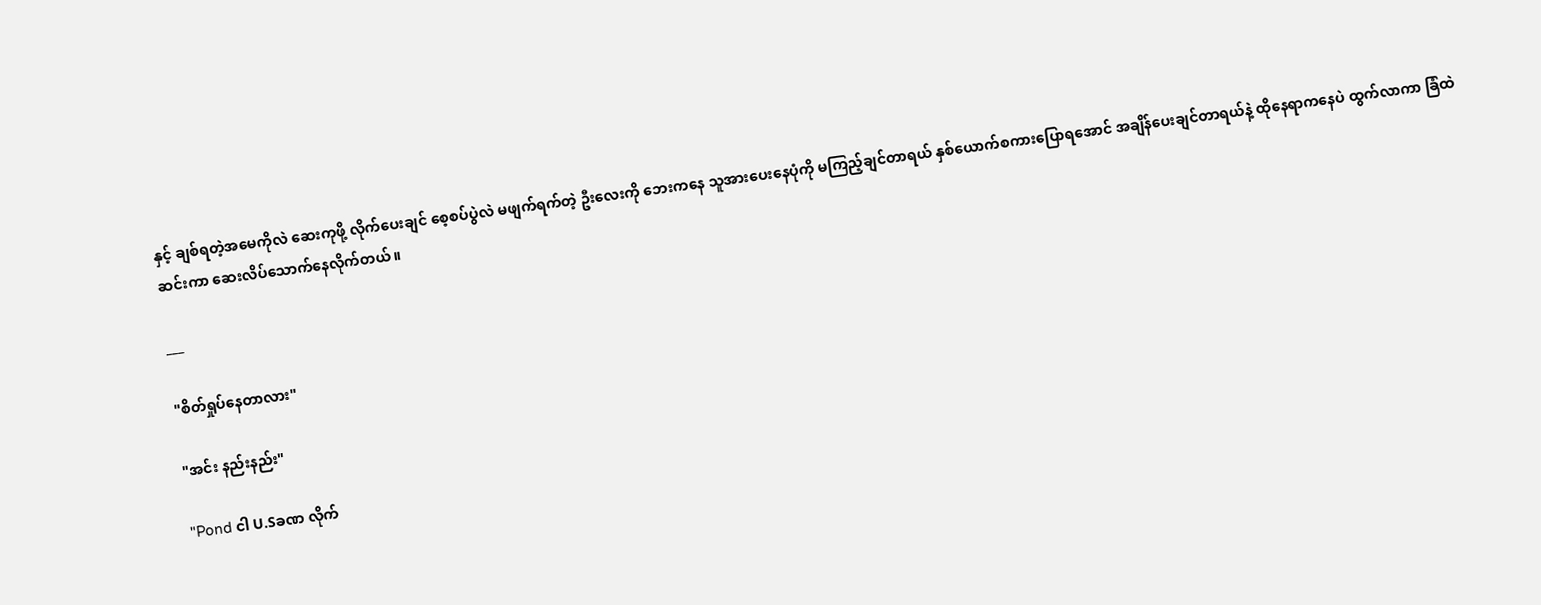နှင့် ချစ်ရတဲ့အမေကိုလဲ ဆေးကုဖို့ လိုက်ပေးချင် စေ့စပ်ပွဲလဲ မဖျက်ရက်တဲ့ ဦးလေးကို ဘေးကနေ သူအားပေးနေပုံကို မကြည့်ချင်တာရယ် နှစ်ယောက်စကားပြောရအောင် အချိန်ပေးချင်တာရယ်နဲ့ ထိုနေရာကနေပဲ ထွက်လာကာ ခြံထဲဆင်းကာ ဆေးလိပ်သောက်နေလိုက်တယ်။

___

"စိတ်ရှုပ်နေတာလား"

"အင်း နည်းနည်း"

"Pond ငါ ‌U.Sခဏ လိုက်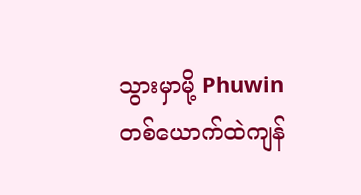သွားမှာမို့ Phuwin တစ်ယောက်ထဲကျန်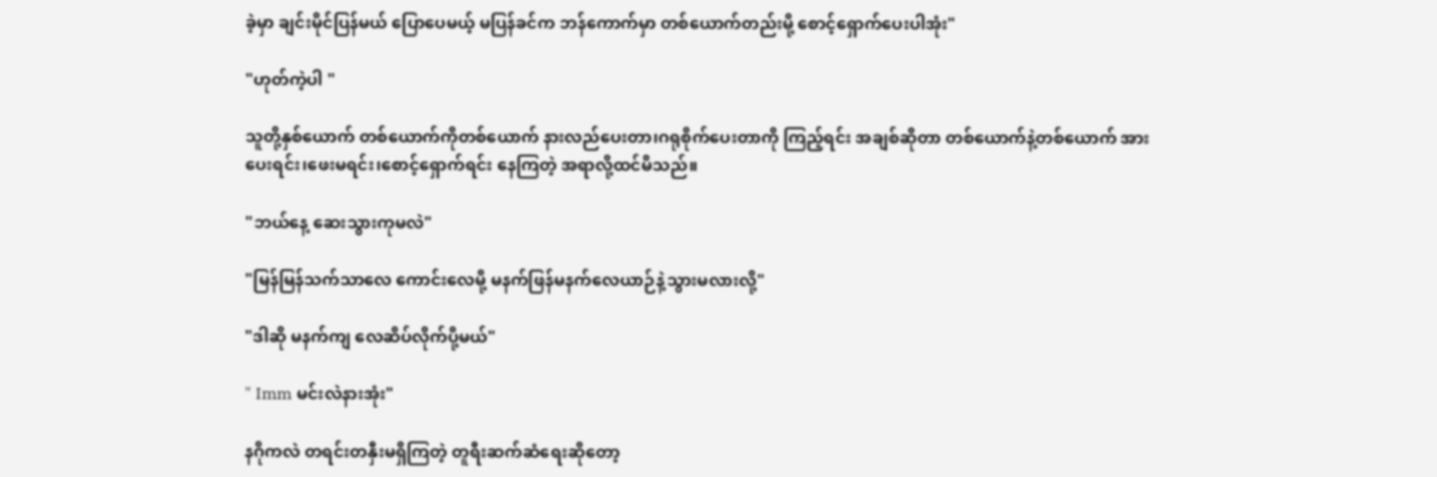ခဲ့မှာ ချင်းမိုင်ပြန်မယ် ပြောပေမယ့် မပြန်ခင်က ဘန်ကောက်မှာ တစ်ယောက်တည်းမို့ စောင့်ရှောက်ပေးပါအုံး"

"ဟုတ်ကဲ့ပါ "

သူတို့နှစ်ယောက် တစ်ယောက်ကိုတစ်ယောက် နားလည်ပေးတာ၊ဂရုစိုက်ပေးတာကို ကြည့်ရင်း အချစ်ဆိုတာ တစ်ယောက်နဲ့တစ်ယောက် အားပေး‌ရင်း၊ဖေးမရင်း၊စောင့်ရှောက်ရင်း နေကြတဲ့ အရာလို့ထင်မိသည်။

"ဘယ်နေ့ ဆေးသွားကုမလဲ"

"မြန်မြန်သက်သာလေ ကောင်းလေမို့ မနက်ဖြန်မနက်လေယာဉ်နဲ့သွားမလားလို့"

"ဒါဆို မနက်ကျ လေဆိပ်လိုက်ပို့မယ်"

" Imm မင်းလဲနားအုံး"

နဂိုကလဲ တရင်းတနှီးမရှိကြတဲ့ တူရီးဆက်ဆံရေးဆိုတော့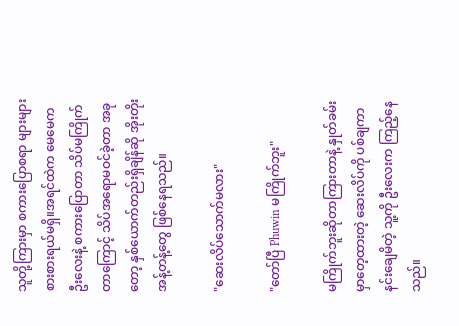သူတို့ကြားမှာ စကားပြောစရာ များများစားစားရယ်မရှိ။အရင်ထဲက မေမေက ဦးလေးနဲ့ စကားပြောတာ သိပ်မကြိုက်တာကြောင့် သိပ်အရောမဝင်ခဲ့တာ အခုတော့ နှစ်ယောက်တည်းရှိချိန်ဆို အိုးတိုးအန့်တန့်တွေ ဖြစ်နေရသည်။

"ဆေးလိပ်သောက်မလား"

"တော်ပြီ Phuwin မကြိုက်ဘူး"

မကြိုက်ဘူးဆိုတာကြားတာနဲ့ နှုတ်ခမ်းမှာတေ့ထားတဲ့ ဆေးလိပ်ကို ပစ်ချကာ နင်းချေမိတဲ့ သူ့ကို ဦးလေးက ကြည့်နေသည်။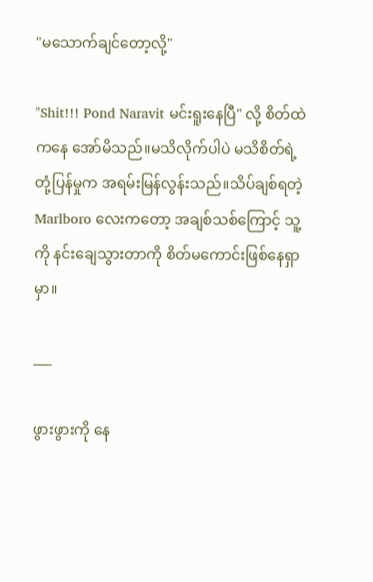"မသောက်ချင်တော့လို့"

"Shit!!! Pond Naravit မင်းရူးနေပြီ" လို့ စိတ်ထဲကနေ အော်မိသည်။မသိလိုက်ပါပဲ မသိစိတ်ရဲ့ တုံ့ပြန်မှုက အရမ်းမြန်လွန်းသည်။သိပ်ချစ်ရတဲ့ Marlboro လေးကတော့ အချစ်သစ်ကြောင့် သူ့ကို နင်းချေသွားတာကို စိတ်မကောင်းဖြစ်နေရှာမှာ။

___

ဖွားဖွားကို နေ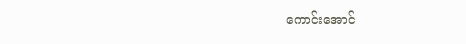ကောင်းအောင်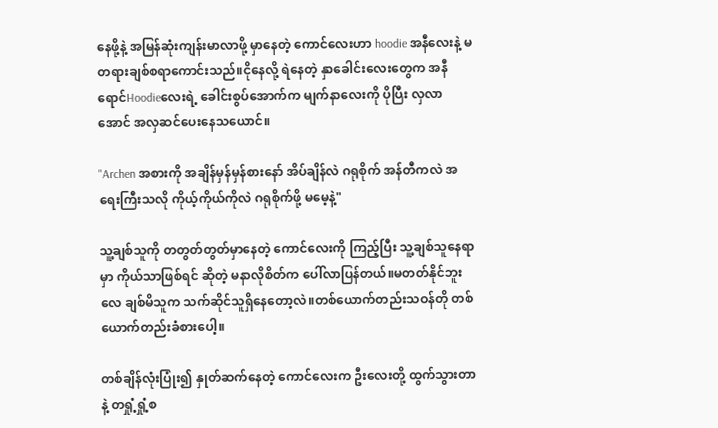နေဖို့နဲ့ အမြန်ဆုံးကျန်းမာလာဖို့ မှာနေတဲ့ ကောင်လေးဟာ hoodie အနီလေးနဲ့ မတရားချစ်စရာကောင်းသည်။ငိုနေလို့ ရဲနေတဲ့ နှာခေါင်းလေးတွေက အနီရောင်Hoodieလေးရဲ့ ခေါင်းစွပ်အောက်က မျက်နာလေးကို ပိုပြီး လှလာအောင် အလှဆင်ပေးနေသယောင်။

"Archen အစားကို အချိန်မှန်မှန်စားနော် အိပ်ချိန်လဲ ဂရုစိုက် အန်တီကလဲ အရေးကြီးသလို ကိုယ့်ကိုယ်ကိုလဲ ဂရုစိုက်ဖို့ ‌မမေ့နဲ့"

သူ့ချစ်သူကို တတွတ်တွတ်မှာနေတဲ့ ကောင်လေးကို ကြည့်ပြီး သူ့ချစ်သူနေရာမှာ ကိုယ်သာဖြစ်ရင် ဆိုတဲ့ မနာလိုစိတ်က ပေါ်လာပြန်တယ်။မတတ်နိုင်ဘူးလေ ချစ်မိသူက သက်ဆိုင်သူရှိနေတော့လဲ။တစ်ယောက်တည်းသဝန်တို တစ်ယောက်တည်းခံစားပေါ့။

တစ်ချိန်လုံးပြုံး၍ နှုတ်ဆက်နေတဲ့ ကောင်လေးက ဦးလေးတို့ ထွက်သွားတာနဲ့ တရှုံ့ရှုံ့စ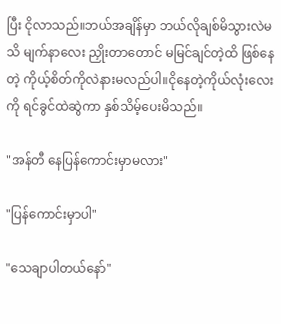ပြီး ငိုလာသည်။ဘယ်အချိန်မှာ ဘယ်လိုချစ်မိသွားလဲမသိ မျက်နာလေး ညှိုးတာတောင် မမြင်ချင်တဲ့ထိ ဖြစ်နေတဲ့ ကိုယ့်စိတ်ကိုလဲနားမလည်ပါ။ငိုနေတဲ့ကိုယ်လုံးလေးကို ရင်ခွင်ထဲဆွဲကာ နှစ်သိမ့်ပေးမိသည်။

"အန်တီ နေပြန်ကောင်းမှာမလား"

"ပြန်ကောင်းမှာပါ"

"သေချာပါတယ်နော်"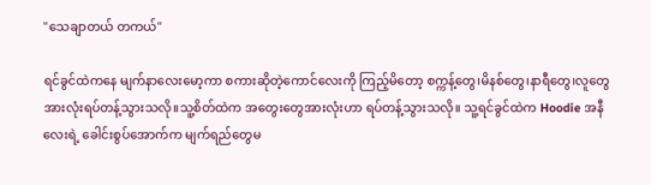"သေချာတယ် တကယ်"

ရင်ခွင်ထဲကနေ မျက်နာလေးမော့ကာ စကားဆိုတဲ့ကောင်လေးကို ကြည့်မိတော့ စက္ကန့်တွေ၊မိနစ်တွေ၊နာရီတွေ၊လူတွေ အားလုံးရပ်တန့်သွားသလို။သူ့စိတ်ထဲက အတွေးတွေအားလုံးဟာ ရပ်တန့်သွားသလို။ သူ့ရင်ခွင်ထဲက Hoodie အနီလေးရဲ့ ခေါင်းစွပ်အောက်က မျက်ရည်တွေမ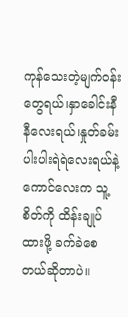ကုန်သေးတဲ့မျက်ဝန်းတွေရယ်၊နှာခေါင်းနီနီလေးရယ်၊နှုတ်ခမ်းပါးပါးရဲရဲလေးရယ်နဲ့ ကောင်လေးက သူ့စိတ်ကို ထိန်းချုပ်ထားဖို့ ခက်ခဲစေတယ်ဆိုတာပဲ။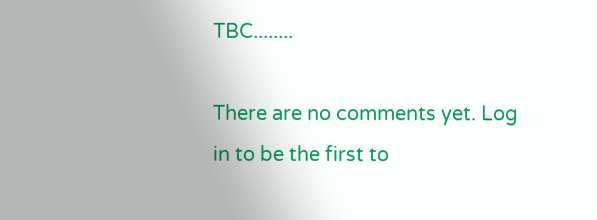TBC........

There are no comments yet. Log in to be the first to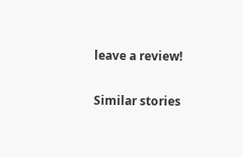leave a review!

Similar stories